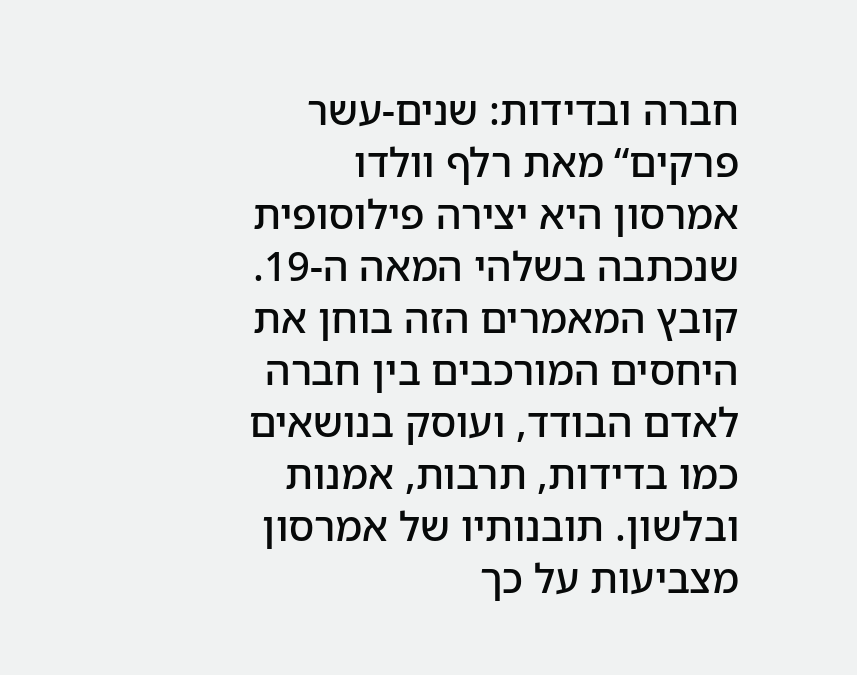חברה ובדידות: שנים-עשר פרקים“ מאת רלף וולדו אמרסון היא יצירה פילוסופית שנכתבה בשלהי המאה ה-19. קובץ המאמרים הזה בוחן את היחסים המורכבים בין חברה לאדם הבודד, ועוסק בנושאים כמו בדידות, תרבות, אמנות ובלשון. תובנותיו של אמרסון מצביעות על כך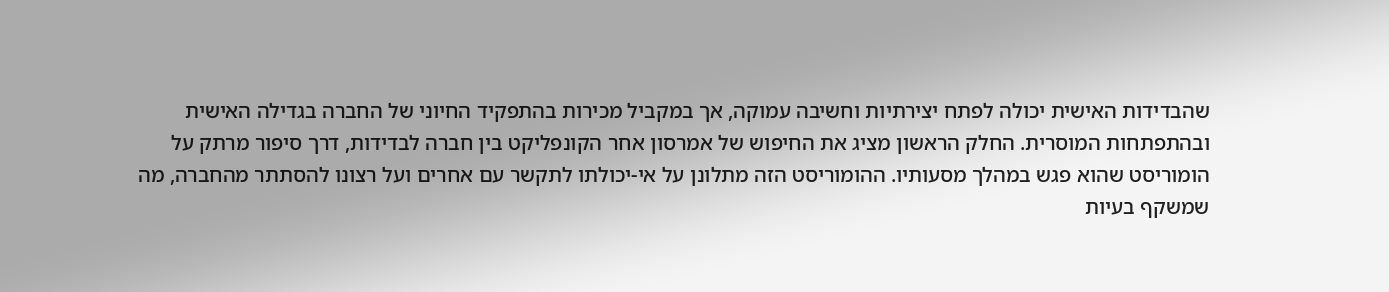שהבדידות האישית יכולה לפתח יצירתיות וחשיבה עמוקה, אך במקביל מכירות בהתפקיד החיוני של החברה בגדילה האישית ובהתפתחות המוסרית. החלק הראשון מציג את החיפוש של אמרסון אחר הקונפליקט בין חברה לבדידות, דרך סיפור מרתק על הומוריסט שהוא פגש במהלך מסעותיו. ההומוריסט הזה מתלונן על אי-יכולתו לתקשר עם אחרים ועל רצונו להסתתר מהחברה, מה שמשקף בעיות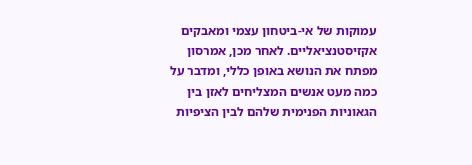עמוקות של אי-ביטחון עצמי ומאבקים אקזיסטנציאליים. לאחר מכן, אמרסון מפתח את הנושא באופן כללי, ומדבר על כמה מעט אנשים המצליחים לאזן בין הגאוניות הפנימית שלהם לבין הציפיות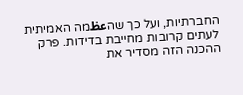החברתיות, ועל כך שהعظמה האמיתית לעתים קרובות מחייבת בדידות. פרק ההכנה הזה מסדיר את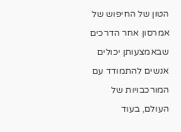הטון של החיפוש של אמרסון אחר הדרכים שבאמצעותן יכולים אנשים להתמודד עם המורכבויות של העולם, בעוד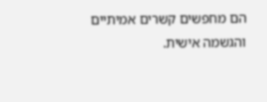הם מחפשים קשרים אמיתיים והגשמה אישית.